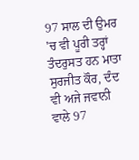97 ਸਾਲ ਦੀ ਉਮਰ 'ਚ ਵੀ ਪੂਰੀ ਤਰ੍ਹਾਂ ਤੰਦਰੁਸਤ ਹਨ ਮਾਤਾ ਸੁਰਜੀਤ ਕੌਰ, ਦੰਦ ਵੀ ਅਜੇ ਜਵਾਨੀ ਵਾਲੇ 97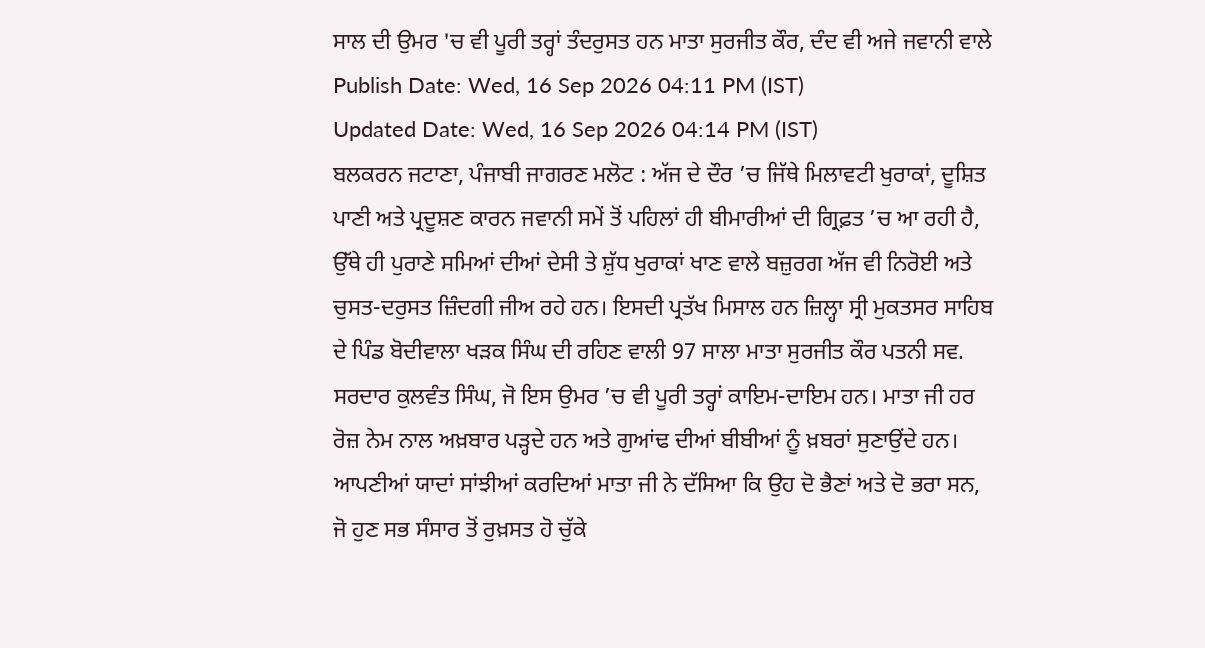ਸਾਲ ਦੀ ਉਮਰ 'ਚ ਵੀ ਪੂਰੀ ਤਰ੍ਹਾਂ ਤੰਦਰੁਸਤ ਹਨ ਮਾਤਾ ਸੁਰਜੀਤ ਕੌਰ, ਦੰਦ ਵੀ ਅਜੇ ਜਵਾਨੀ ਵਾਲੇ
Publish Date: Wed, 16 Sep 2026 04:11 PM (IST)
Updated Date: Wed, 16 Sep 2026 04:14 PM (IST)
ਬਲਕਰਨ ਜਟਾਣਾ, ਪੰਜਾਬੀ ਜਾਗਰਣ ਮਲੋਟ : ਅੱਜ ਦੇ ਦੌਰ ’ਚ ਜਿੱਥੇ ਮਿਲਾਵਟੀ ਖੁਰਾਕਾਂ, ਦੂਸ਼ਿਤ ਪਾਣੀ ਅਤੇ ਪ੍ਰਦੂਸ਼ਣ ਕਾਰਨ ਜਵਾਨੀ ਸਮੇਂ ਤੋਂ ਪਹਿਲਾਂ ਹੀ ਬੀਮਾਰੀਆਂ ਦੀ ਗ੍ਰਿਫ਼ਤ ’ਚ ਆ ਰਹੀ ਹੈ, ਉੱਥੇ ਹੀ ਪੁਰਾਣੇ ਸਮਿਆਂ ਦੀਆਂ ਦੇਸੀ ਤੇ ਸ਼ੁੱਧ ਖੁਰਾਕਾਂ ਖਾਣ ਵਾਲੇ ਬਜ਼ੁਰਗ ਅੱਜ ਵੀ ਨਿਰੋਈ ਅਤੇ ਚੁਸਤ-ਦਰੁਸਤ ਜ਼ਿੰਦਗੀ ਜੀਅ ਰਹੇ ਹਨ। ਇਸਦੀ ਪ੍ਰਤੱਖ ਮਿਸਾਲ ਹਨ ਜ਼ਿਲ੍ਹਾ ਸ੍ਰੀ ਮੁਕਤਸਰ ਸਾਹਿਬ ਦੇ ਪਿੰਡ ਬੋਦੀਵਾਲਾ ਖੜਕ ਸਿੰਘ ਦੀ ਰਹਿਣ ਵਾਲੀ 97 ਸਾਲਾ ਮਾਤਾ ਸੁਰਜੀਤ ਕੌਰ ਪਤਨੀ ਸਵ. ਸਰਦਾਰ ਕੁਲਵੰਤ ਸਿੰਘ, ਜੋ ਇਸ ਉਮਰ ’ਚ ਵੀ ਪੂਰੀ ਤਰ੍ਹਾਂ ਕਾਇਮ-ਦਾਇਮ ਹਨ। ਮਾਤਾ ਜੀ ਹਰ ਰੋਜ਼ ਨੇਮ ਨਾਲ ਅਖ਼ਬਾਰ ਪੜ੍ਹਦੇ ਹਨ ਅਤੇ ਗੁਆਂਢ ਦੀਆਂ ਬੀਬੀਆਂ ਨੂੰ ਖ਼ਬਰਾਂ ਸੁਣਾਉਂਦੇ ਹਨ। ਆਪਣੀਆਂ ਯਾਦਾਂ ਸਾਂਝੀਆਂ ਕਰਦਿਆਂ ਮਾਤਾ ਜੀ ਨੇ ਦੱਸਿਆ ਕਿ ਉਹ ਦੋ ਭੈਣਾਂ ਅਤੇ ਦੋ ਭਰਾ ਸਨ, ਜੋ ਹੁਣ ਸਭ ਸੰਸਾਰ ਤੋਂ ਰੁਖ਼ਸਤ ਹੋ ਚੁੱਕੇ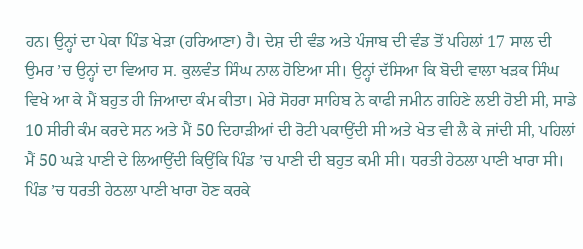ਹਨ। ਉਨ੍ਹਾਂ ਦਾ ਪੇਕਾ ਪਿੰਡ ਖੇੜਾ (ਹਰਿਆਣਾ) ਹੈ। ਦੇਸ਼ ਦੀ ਵੰਡ ਅਤੇ ਪੰਜਾਬ ਦੀ ਵੰਡ ਤੋਂ ਪਹਿਲਾਂ 17 ਸਾਲ ਦੀ ਉਮਰ ’ਚ ਉਨ੍ਹਾਂ ਦਾ ਵਿਆਹ ਸ. ਕੁਲਵੰਤ ਸਿੰਘ ਨਾਲ ਹੋਇਆ ਸੀ। ਉਨ੍ਹਾਂ ਦੱਸਿਆ ਕਿ ਬੋਦੀ ਵਾਲਾ ਖੜਕ ਸਿੰਘ ਵਿਖੇ ਆ ਕੇ ਮੈਂ ਬਹੁਤ ਹੀ ਜਿਆਦਾ ਕੰਮ ਕੀਤਾ। ਮੇਰੇ ਸੋਹਰਾ ਸਾਹਿਬ ਨੇ ਕਾਫੀ ਜਮੀਨ ਗਹਿਣੇ ਲਈ ਹੋਈ ਸੀ, ਸਾਡੇ 10 ਸੀਰੀ ਕੰਮ ਕਰਦੇ ਸਨ ਅਤੇ ਮੈਂ 50 ਦਿਹਾੜੀਆਂ ਦੀ ਰੋਟੀ ਪਕਾਉਂਦੀ ਸੀ ਅਤੇ ਖੇਤ ਵੀ ਲੈ ਕੇ ਜਾਂਦੀ ਸੀ, ਪਹਿਲਾਂ ਮੈਂ 50 ਘੜੇ ਪਾਣੀ ਦੇ ਲਿਆਉਂਦੀ ਕਿਉਂਕਿ ਪਿੰਡ ’ਚ ਪਾਣੀ ਦੀ ਬਹੁਤ ਕਮੀ ਸੀ। ਧਰਤੀ ਹੇਠਲਾ ਪਾਣੀ ਖਾਰਾ ਸੀ। ਪਿੰਡ ’ਚ ਧਰਤੀ ਹੇਠਲਾ ਪਾਣੀ ਖਾਰਾ ਹੋਣ ਕਰਕੇ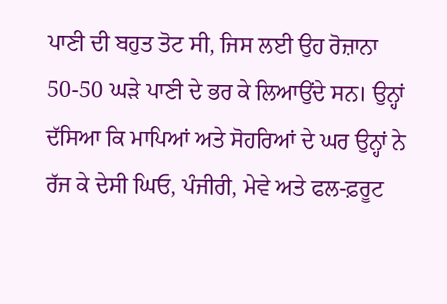ਪਾਣੀ ਦੀ ਬਹੁਤ ਤੋਟ ਸੀ, ਜਿਸ ਲਈ ਉਹ ਰੋਜ਼ਾਨਾ 50-50 ਘੜੇ ਪਾਣੀ ਦੇ ਭਰ ਕੇ ਲਿਆਉਂਦੇ ਸਨ। ਉਨ੍ਹਾਂ ਦੱਸਿਆ ਕਿ ਮਾਪਿਆਂ ਅਤੇ ਸੋਹਰਿਆਂ ਦੇ ਘਰ ਉਨ੍ਹਾਂ ਨੇ ਰੱਜ ਕੇ ਦੇਸੀ ਘਿਓ, ਪੰਜੀਰੀ, ਮੇਵੇ ਅਤੇ ਫਲ-ਫ਼ਰੂਟ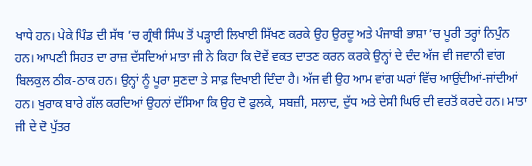ਖਾਧੇ ਹਨ। ਪੇਕੇ ਪਿੰਡ ਦੀ ਸੱਥ ’ਚ ਗ੍ਰੰਥੀ ਸਿੰਘ ਤੋਂ ਪੜ੍ਹਾਈ ਲਿਖਾਈ ਸਿੱਖਣ ਕਰਕੇ ਉਹ ਉਰਦੂ ਅਤੇ ਪੰਜਾਬੀ ਭਾਸ਼ਾ ’ਚ ਪੂਰੀ ਤਰ੍ਹਾਂ ਨਿਪੁੰਨ ਹਨ। ਆਪਣੀ ਸਿਹਤ ਦਾ ਰਾਜ਼ ਦੱਸਦਿਆਂ ਮਾਤਾ ਜੀ ਨੇ ਕਿਹਾ ਕਿ ਦੋਵੇਂ ਵਕਤ ਦਾਤਣ ਕਰਨ ਕਰਕੇ ਉਨ੍ਹਾਂ ਦੇ ਦੰਦ ਅੱਜ ਵੀ ਜਵਾਨੀ ਵਾਂਗ ਬਿਲਕੁਲ ਠੀਕ-ਠਾਕ ਹਨ। ਉਨ੍ਹਾਂ ਨੂੰ ਪੂਰਾ ਸੁਣਦਾ ਤੇ ਸਾਫ਼ ਦਿਖਾਈ ਦਿੰਦਾ ਹੈ। ਅੱਜ ਵੀ ਉਹ ਆਮ ਵਾਂਗ ਘਰਾਂ ਵਿੱਚ ਆਉਂਦੀਆਂ-ਜਾਂਦੀਆਂ ਹਨ। ਖੁਰਾਕ ਬਾਰੇ ਗੱਲ ਕਰਦਿਆਂ ਉਹਨਾਂ ਦੱਸਿਆ ਕਿ ਉਹ ਦੋ ਫੁਲਕੇ, ਸਬਜ਼ੀ, ਸਲਾਦ, ਦੁੱਧ ਅਤੇ ਦੇਸੀ ਘਿਓ ਦੀ ਵਰਤੋਂ ਕਰਦੇ ਹਨ। ਮਾਤਾ ਜੀ ਦੇ ਦੋ ਪੁੱਤਰ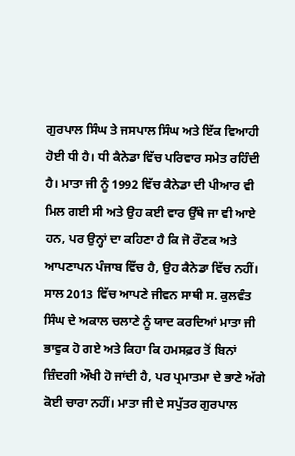ਗੁਰਪਾਲ ਸਿੰਘ ਤੇ ਜਸਪਾਲ ਸਿੰਘ ਅਤੇ ਇੱਕ ਵਿਆਹੀ ਹੋਈ ਧੀ ਹੈ। ਧੀ ਕੈਨੇਡਾ ਵਿੱਚ ਪਰਿਵਾਰ ਸਮੇਤ ਰਹਿੰਦੀ ਹੈ। ਮਾਤਾ ਜੀ ਨੂੰ 1992 ਵਿੱਚ ਕੈਨੇਡਾ ਦੀ ਪੀਆਰ ਵੀ ਮਿਲ ਗਈ ਸੀ ਅਤੇ ਉਹ ਕਈ ਵਾਰ ਉੱਥੇ ਜਾ ਵੀ ਆਏ ਹਨ, ਪਰ ਉਨ੍ਹਾਂ ਦਾ ਕਹਿਣਾ ਹੈ ਕਿ ਜੋ ਰੌਣਕ ਅਤੇ ਆਪਣਾਪਨ ਪੰਜਾਬ ਵਿੱਚ ਹੈ, ਉਹ ਕੈਨੇਡਾ ਵਿੱਚ ਨਹੀਂ। ਸਾਲ 2013 ਵਿੱਚ ਆਪਣੇ ਜੀਵਨ ਸਾਥੀ ਸ. ਕੁਲਵੰਤ ਸਿੰਘ ਦੇ ਅਕਾਲ ਚਲਾਣੇ ਨੂੰ ਯਾਦ ਕਰਦਿਆਂ ਮਾਤਾ ਜੀ ਭਾਵੁਕ ਹੋ ਗਏ ਅਤੇ ਕਿਹਾ ਕਿ ਹਮਸਫ਼ਰ ਤੋਂ ਬਿਨਾਂ ਜ਼ਿੰਦਗੀ ਔਖੀ ਹੋ ਜਾਂਦੀ ਹੈ, ਪਰ ਪ੍ਰਮਾਤਮਾ ਦੇ ਭਾਣੇ ਅੱਗੇ ਕੋਈ ਚਾਰਾ ਨਹੀਂ। ਮਾਤਾ ਜੀ ਦੇ ਸਪੁੱਤਰ ਗੁਰਪਾਲ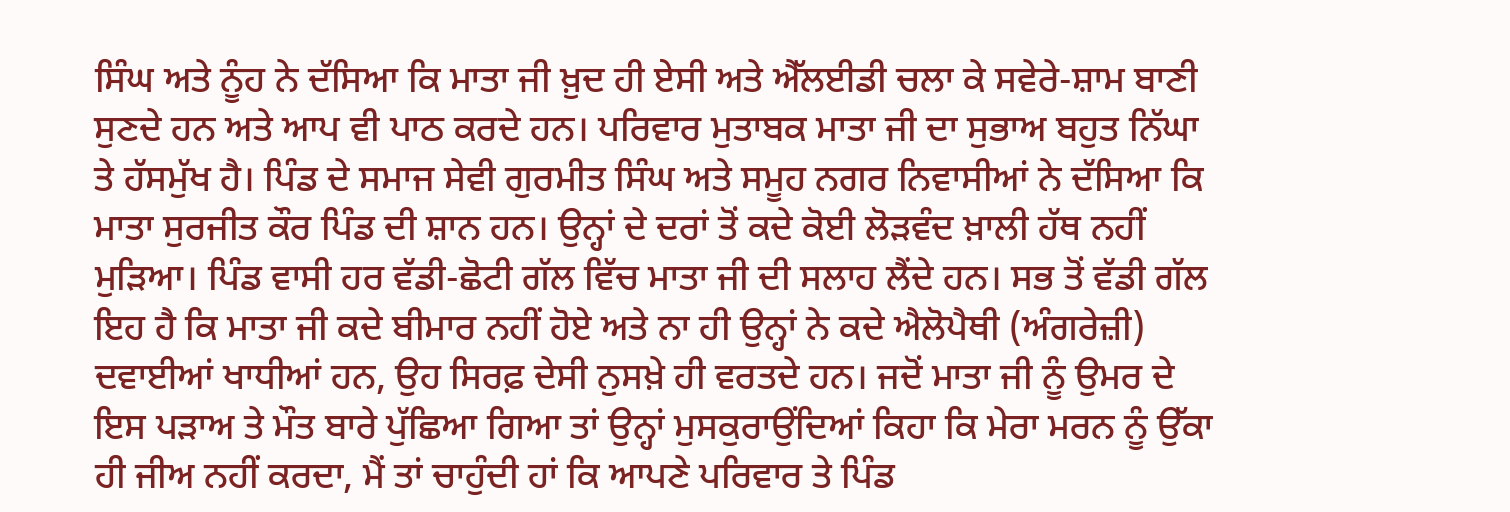ਸਿੰਘ ਅਤੇ ਨੂੰਹ ਨੇ ਦੱਸਿਆ ਕਿ ਮਾਤਾ ਜੀ ਖ਼ੁਦ ਹੀ ਏਸੀ ਅਤੇ ਐੱਲਈਡੀ ਚਲਾ ਕੇ ਸਵੇਰੇ-ਸ਼ਾਮ ਬਾਣੀ ਸੁਣਦੇ ਹਨ ਅਤੇ ਆਪ ਵੀ ਪਾਠ ਕਰਦੇ ਹਨ। ਪਰਿਵਾਰ ਮੁਤਾਬਕ ਮਾਤਾ ਜੀ ਦਾ ਸੁਭਾਅ ਬਹੁਤ ਨਿੱਘਾ ਤੇ ਹੱਸਮੁੱਖ ਹੈ। ਪਿੰਡ ਦੇ ਸਮਾਜ ਸੇਵੀ ਗੁਰਮੀਤ ਸਿੰਘ ਅਤੇ ਸਮੂਹ ਨਗਰ ਨਿਵਾਸੀਆਂ ਨੇ ਦੱਸਿਆ ਕਿ ਮਾਤਾ ਸੁਰਜੀਤ ਕੌਰ ਪਿੰਡ ਦੀ ਸ਼ਾਨ ਹਨ। ਉਨ੍ਹਾਂ ਦੇ ਦਰਾਂ ਤੋਂ ਕਦੇ ਕੋਈ ਲੋੜਵੰਦ ਖ਼ਾਲੀ ਹੱਥ ਨਹੀਂ ਮੁੜਿਆ। ਪਿੰਡ ਵਾਸੀ ਹਰ ਵੱਡੀ-ਛੋਟੀ ਗੱਲ ਵਿੱਚ ਮਾਤਾ ਜੀ ਦੀ ਸਲਾਹ ਲੈਂਦੇ ਹਨ। ਸਭ ਤੋਂ ਵੱਡੀ ਗੱਲ ਇਹ ਹੈ ਕਿ ਮਾਤਾ ਜੀ ਕਦੇ ਬੀਮਾਰ ਨਹੀਂ ਹੋਏ ਅਤੇ ਨਾ ਹੀ ਉਨ੍ਹਾਂ ਨੇ ਕਦੇ ਐਲੋਪੈਥੀ (ਅੰਗਰੇਜ਼ੀ) ਦਵਾਈਆਂ ਖਾਧੀਆਂ ਹਨ, ਉਹ ਸਿਰਫ਼ ਦੇਸੀ ਨੁਸਖ਼ੇ ਹੀ ਵਰਤਦੇ ਹਨ। ਜਦੋਂ ਮਾਤਾ ਜੀ ਨੂੰ ਉਮਰ ਦੇ ਇਸ ਪੜਾਅ ਤੇ ਮੌਤ ਬਾਰੇ ਪੁੱਛਿਆ ਗਿਆ ਤਾਂ ਉਨ੍ਹਾਂ ਮੁਸਕੁਰਾਉਂਦਿਆਂ ਕਿਹਾ ਕਿ ਮੇਰਾ ਮਰਨ ਨੂੰ ਉੱਕਾ ਹੀ ਜੀਅ ਨਹੀਂ ਕਰਦਾ, ਮੈਂ ਤਾਂ ਚਾਹੁੰਦੀ ਹਾਂ ਕਿ ਆਪਣੇ ਪਰਿਵਾਰ ਤੇ ਪਿੰਡ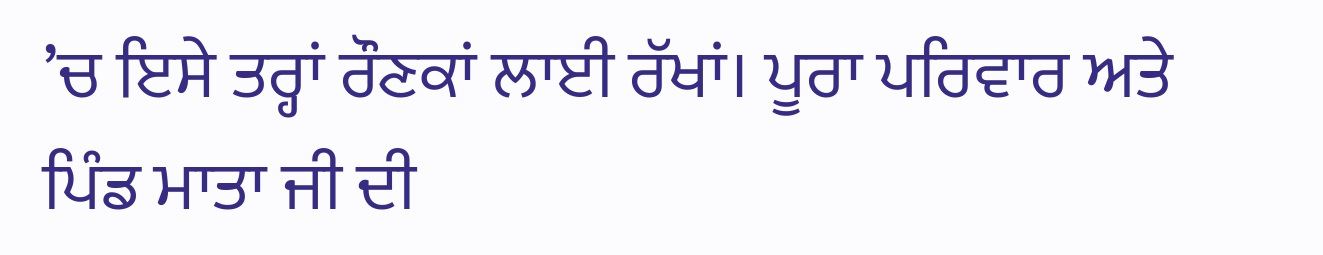’ਚ ਇਸੇ ਤਰ੍ਹਾਂ ਰੌਣਕਾਂ ਲਾਈ ਰੱਖਾਂ। ਪੂਰਾ ਪਰਿਵਾਰ ਅਤੇ ਪਿੰਡ ਮਾਤਾ ਜੀ ਦੀ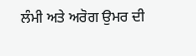ਲੰਮੀ ਅਤੇ ਅਰੋਗ ਉਮਰ ਦੀ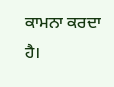ਕਾਮਨਾ ਕਰਦਾ ਹੈ।